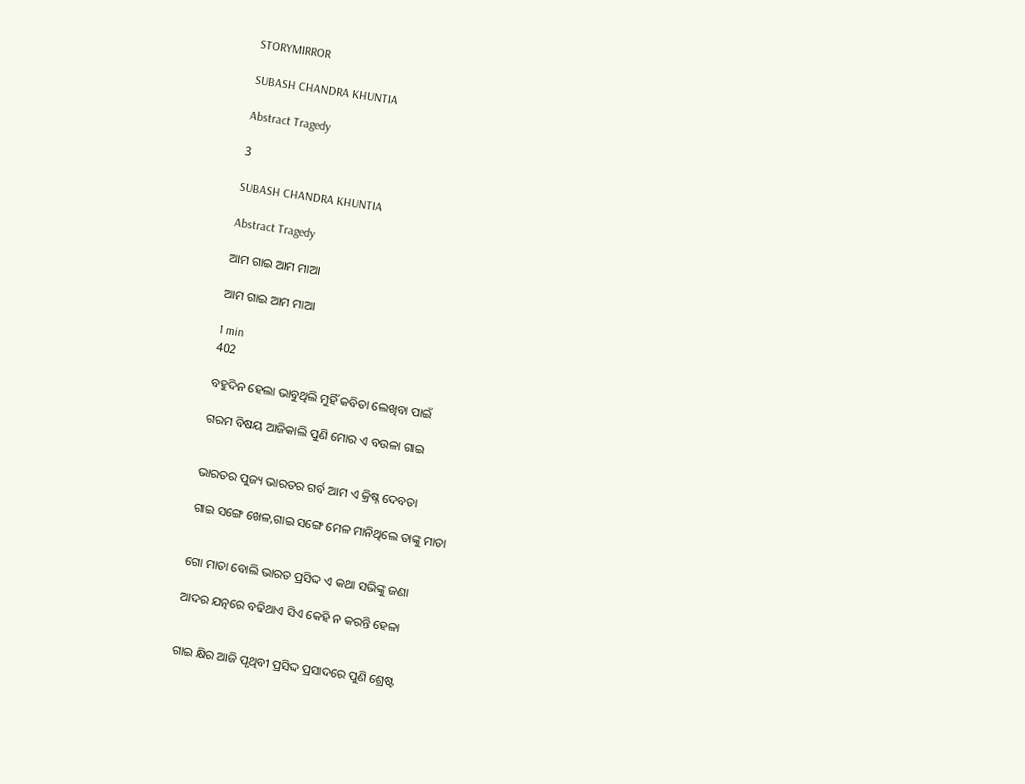STORYMIRROR

SUBASH CHANDRA KHUNTIA

Abstract Tragedy

3

SUBASH CHANDRA KHUNTIA

Abstract Tragedy

ଆମ ଗାଇ ଆମ ମାଆ

ଆମ ଗାଇ ଆମ ମାଆ

1 min
402

ବହୁଦିନ ହେଲା ଭାବୁଥିଲି ମୁହିଁ କବିତା ଲେଖିବା ପାଇଁ

ଗରମ ବିଷୟ ଆଜିକାଲି ପୁଣି ମୋର ଏ ବଉଳା ଗାଇ


ଭାରତର ପୁଜ୍ୟ ଭାରତର ଗର୍ବ ଆମ ଏ କ୍ରିଷ୍ନ ଦେବତା

ଗାଇ ସଙ୍ଗେ ଖେଳ,ଗାଇ ସଙ୍ଗେ ମେଳ ମାନିଥିଲେ ତାଙ୍କୁ ମାତା


ଗୋ ମାତା ବୋଲି ଭାରତ ପ୍ରସିଦ୍ଦ ଏ କଥା ସଭିଙ୍କୁ ଜଣା

ଆଦର ଯତ୍ନରେ ବଢିଥାଏ ସିଏ କେହି ନ କରନ୍ତି ହେଳା


ଗାଇ କ୍ଷିର ଆଜି ପୃଥିବୀ ପ୍ରସିଦ୍ଦ ପ୍ରସାଦରେ ପୁଣି ଶ୍ରେଷ୍ଟ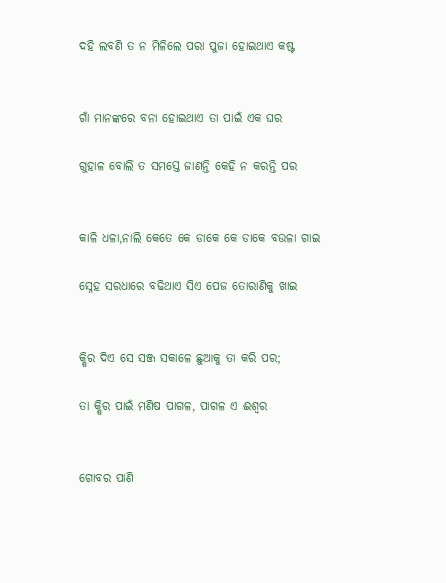ଦହି ଲବଣି ତ ନ ମିଳିଲେ ପରା ପୁଜା ହୋଇଥାଏ କଷ୍ଟ


ଗାଁ ମାନଙ୍କରେ ବନା ହୋଇଥାଏ ତା ପାଇଁ ଏକ ଘର

ଗୁହାଳ ବୋଲି ତ ସମସ୍ତେ ଜାଣନ୍ତି କେହି ନ କରନ୍ତି ପର


କାଳି ଧଳା,ନାଲି କେତେ କେ ଡାକେ କେ ଡାକେ ବଉଳା ଗାଇ

ସ୍ନେହ ସରଧାରେ ବଢିଥାଏ ସିଏ ପେଜ ତୋରାଣିକୁ ଖାଇ


କ୍ଷିର ଦିଏ ସେ ସଞ୍ଜ ସକାଳେ ଛୁଆକୁ ତା କରି ପର;

ତା କ୍ଷିର ପାଇଁ ମଣିଷ ପାଗଳ, ପାଗଳ ଏ ଈଶ୍ବର


ଗୋବର ପାଣି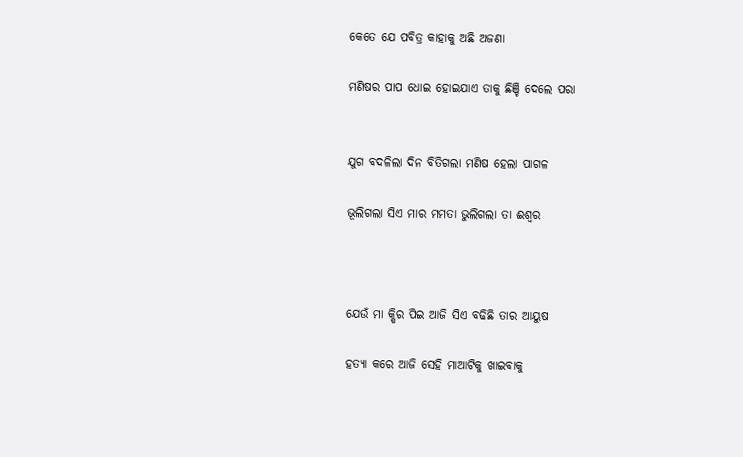କେତେ ଯେ ପବିତ୍ର କାହାକୁ ଅଛି ଅଜଣା

ମଣିଷର ପାପ ଧୋଇ ହୋଇଯାଏ ତାକୁ ଛିଞ୍ଚି ଦେଲେ ପରା


ଯୁଗ ବଦଳିଲା ଦିନ ବିତିଗଲା ମଣିଷ ହେଲା ପାଗଳ

ଭୂଲିଗଲା ସିଏ ମାର ମମତା ଭୁଲିଗଲା ତା ଈଶ୍ବର



ଯେଉଁ ମା କ୍ଷିର ପିଇ ଆଜି ସିଏ ବଢିଛି ତାର ଆୟୁଷ

ହତ୍ୟା କରେ ଆଜି ସେହି ମାଆଟିକୁ ଖାଇବାକୁ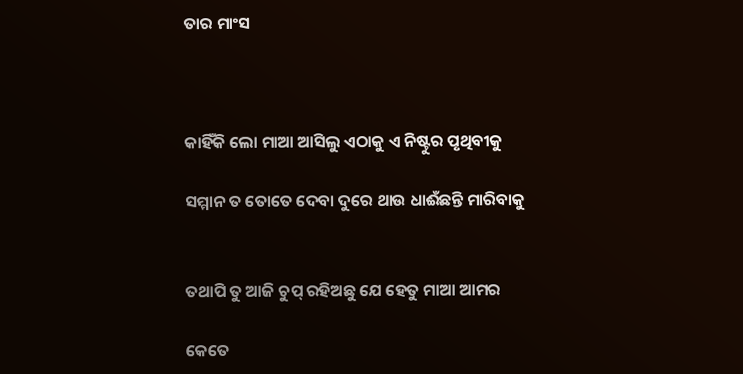ତାର ମାଂସ



କାହିଁକି ଲୋ ମାଆ ଆସିଲୁ ଏଠାକୁ ଏ ନିଷ୍ଟୁର ପୃଥିବୀକୁ

ସମ୍ମାନ ତ ତୋତେ ଦେବା ଦୁରେ ଥାଉ ଧାଈଁଛନ୍ତି ମାରିବାକୁ


ତଥାପି ତୁ ଆଜି ଚୁପ୍ ରହିଅଛୁ ଯେ ହେତୁ ମାଆ ଆମର

କେତେ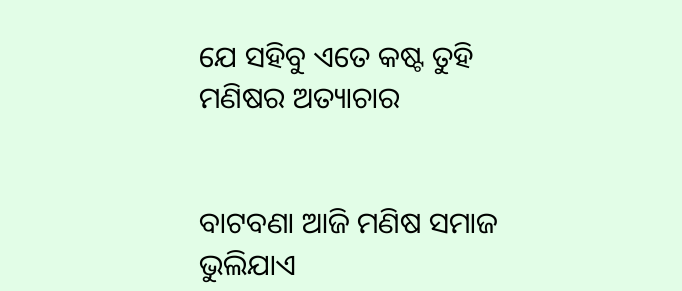ଯେ ସହିବୁ ଏତେ କଷ୍ଟ ତୁହି ମଣିଷର ଅତ୍ୟାଚାର


ବାଟବଣା ଆଜି ମଣିଷ ସମାଜ ଭୁଲିଯାଏ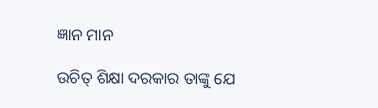ଜ୍ଞାନ ମାନ

ଉଚିତ୍ ଶିକ୍ଷା ଦରକାର ତାଙ୍କୁ ଯେ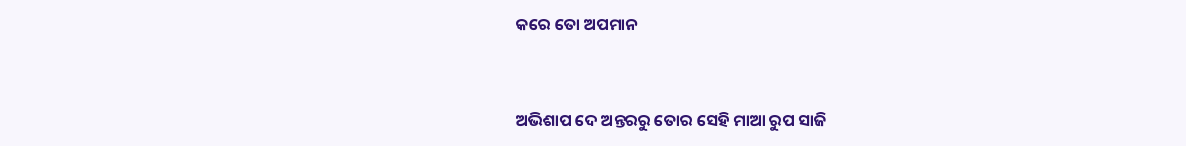କରେ ତୋ ଅପମାନ


ଅଭିଶାପ ଦେ ଅନ୍ତରରୁ ତୋର ସେହି ମାଆ ରୁପ ସାଜି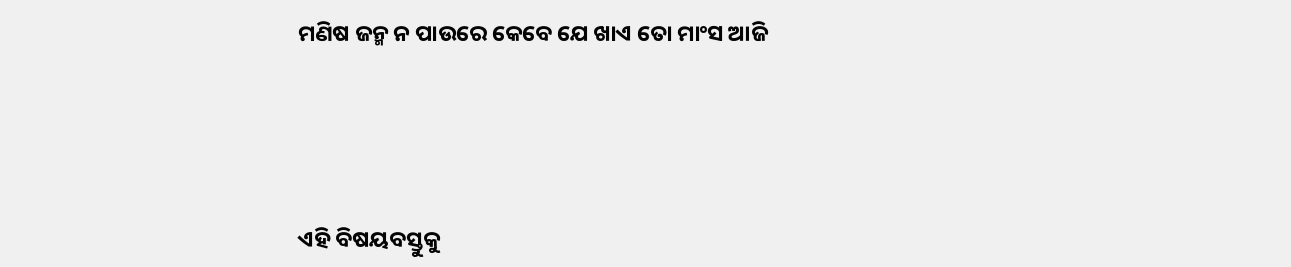ମଣିଷ ଜନ୍ମ ନ ପାଉରେ କେବେ ଯେ ଖାଏ ତୋ ମାଂସ ଆଜି





ଏହି ବିଷୟବସ୍ତୁକୁ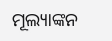ମୂଲ୍ୟାଙ୍କନ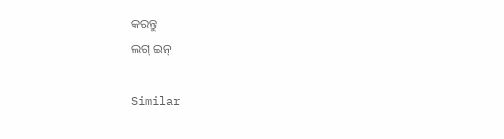କରନ୍ତୁ
ଲଗ୍ ଇନ୍

Similar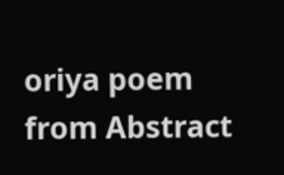oriya poem from Abstract